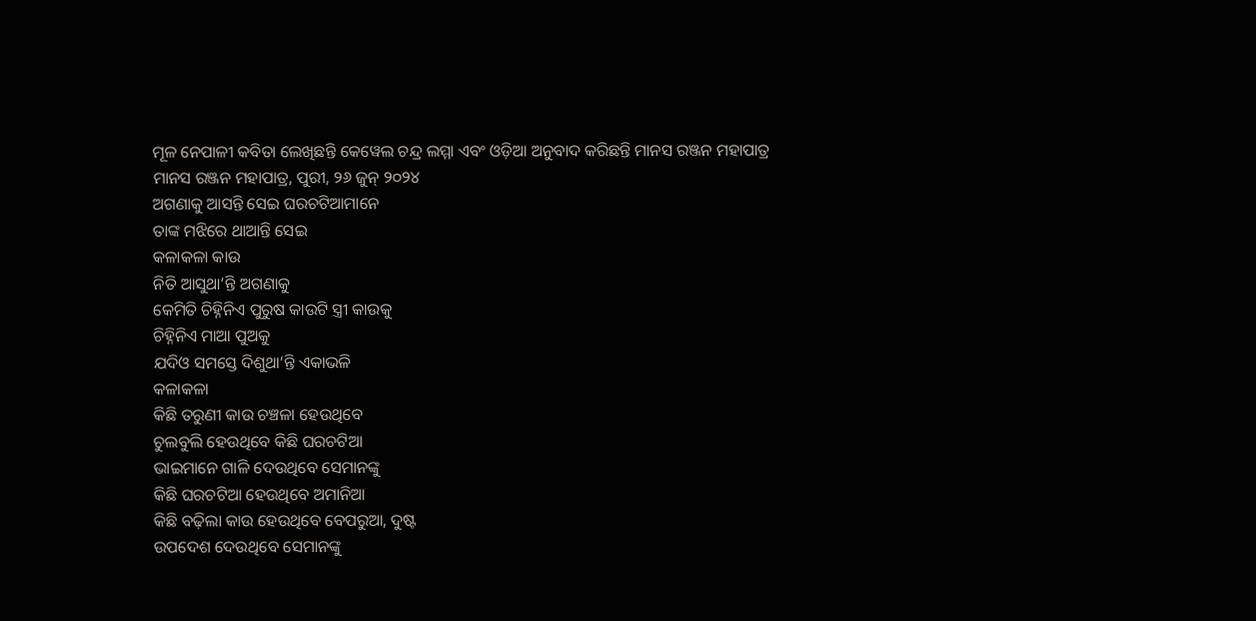ମୂଳ ନେପାଳୀ କବିତା ଲେଖିଛନ୍ତି କେୱେଲ ଚନ୍ଦ୍ର ଲମ୍ମା ଏବଂ ଓଡ଼ିଆ ଅନୁବାଦ କରିଛନ୍ତି ମାନସ ରଞ୍ଜନ ମହାପାତ୍ର
ମାନସ ରଞ୍ଜନ ମହାପାତ୍ର, ପୁରୀ, ୨୬ ଜୁନ୍ ୨୦୨୪
ଅଗଣାକୁ ଆସନ୍ତି ସେଇ ଘରଚଟିଆମାନେ
ତାଙ୍କ ମଝିରେ ଥାଆନ୍ତି ସେଇ
କଳାକଳା କାଉ
ନିତି ଆସୁଥା’ନ୍ତି ଅଗଣାକୁ
କେମିତି ଚିହ୍ନିନିଏ ପୁରୁଷ କାଉଟି ସ୍ତ୍ରୀ କାଉକୁ
ଚିହ୍ନିନିଏ ମାଆ ପୁଅକୁ
ଯଦିଓ ସମସ୍ତେ ଦିଶୁଥା’ନ୍ତି ଏକାଭଳି
କଳାକଳା
କିଛି ତରୁଣୀ କାଉ ଚଞ୍ଚଳା ହେଉଥିବେ
ଚୁଲବୁଲି ହେଉଥିବେ କିଛି ଘରଚଟିଆ
ଭାଇମାନେ ଗାଳି ଦେଉଥିବେ ସେମାନଙ୍କୁ
କିଛି ଘରଚଟିଆ ହେଉଥିବେ ଅମାନିଆ
କିଛି ବଢ଼ିଲା କାଉ ହେଉଥିବେ ବେପରୁଆ, ଦୁଷ୍ଟ
ଉପଦେଶ ଦେଉଥିବେ ସେମାନଙ୍କୁ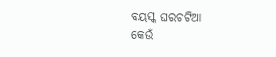ବୟସ୍କ ଘରଚଟିଆ
କେଉଁ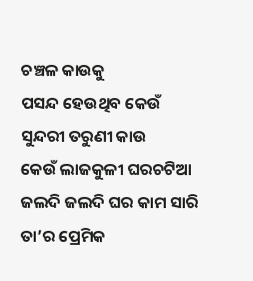ଚଞ୍ଚଳ କାଉକୁ
ପସନ୍ଦ ହେଉଥିବ କେଉଁ ସୁନ୍ଦରୀ ତରୁଣୀ କାଉ
କେଉଁ ଲାଜକୁଳୀ ଘରଚଟିଆ
ଜଲଦି ଜଲଦି ଘର କାମ ସାରି
ତା’ର ପ୍ରେମିକ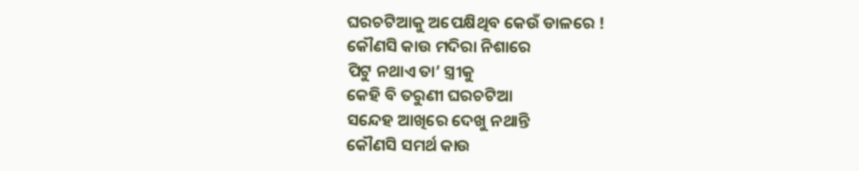ଘରଚଟିଆକୁ ଅପେକ୍ଷିଥିବ କେଉଁ ଡାଳରେ !
କୌଣସି କାଉ ମଦିରା ନିଶାରେ
ପିଟୁ ନଥାଏ ତା’ ସ୍ତ୍ରୀକୁ
କେହି ବି ତରୁଣୀ ଘରଚଟିଆ
ସନ୍ଦେହ ଆଖିରେ ଦେଖୁ ନଥାନ୍ତି
କୌଣସି ସମର୍ଥ କାଉ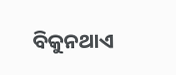ବିକୁନଥାଏ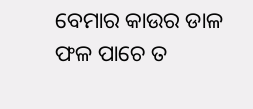ବେମାର କାଉର ଡାଳ
ଫଳ ପାଚେ ତ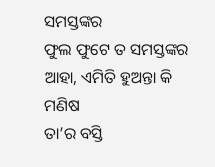ସମସ୍ତଙ୍କର
ଫୁଲ ଫୁଟେ ତ ସମସ୍ତଙ୍କର
ଆହା, ଏମିତି ହୁଅନ୍ତା କି ମଣିଷ
ତା’ର ବସ୍ତି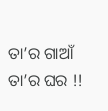ତା’ର ଗାଆଁ
ତା’ର ଘର !!